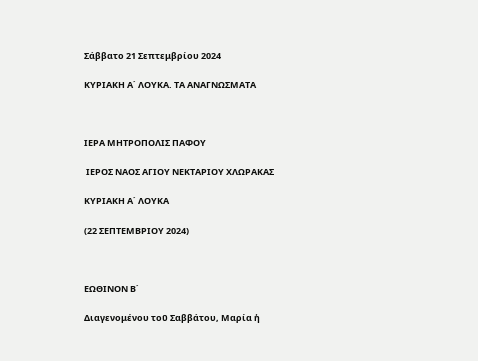Σάββατο 21 Σεπτεμβρίου 2024

ΚΥΡΙΑΚΗ Α΄ ΛΟΥΚΑ. ΤΑ ΑΝΑΓΝΩΣΜΑΤΑ



ΙΕΡΑ ΜΗΤΡΟΠΟΛΙΣ ΠΑΦΟΥ

 ΙΕΡΟΣ ΝΑΟΣ ΑΓΙΟΥ ΝΕΚΤΑΡΙΟΥ ΧΛΩΡΑΚΑΣ

ΚΥΡΙΑΚΗ Α΄ ΛΟΥΚΑ

(22 ΣΕΠΤΕΜΒΡΙΟΥ 2024)



ΕΩΘΙΝΟΝ Β΄

Διαγενομένου τοῦ Σαββάτου, Μαρία ἡ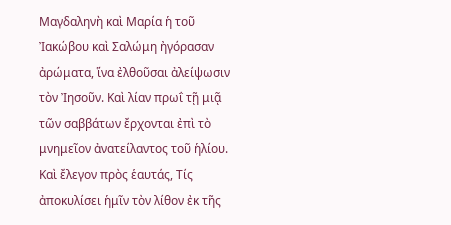Μαγδαληνὴ καὶ Μαρία ἡ τοῦ Ἰακώβου καὶ Σαλώμη ἠγόρασαν ἀρώματα, ἵνα ἐλθοῦσαι ἀλείψωσιν τὸν Ἰησοῦν. Καὶ λίαν πρωΐ τῇ μιᾷ τῶν σαββάτων ἔρχονται ἐπὶ τὸ μνημεῖον ἀνατείλαντος τοῦ ἡλίου. Καὶ ἔλεγον πρὸς ἑαυτάς, Τίς ἀποκυλίσει ἡμῖν τὸν λίθον ἐκ τῆς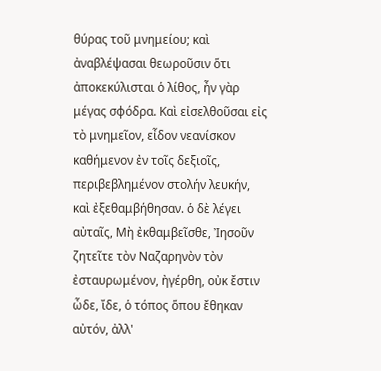θύρας τοῦ μνημείου; καὶ ἀναβλέψασαι θεωροῦσιν ὅτι ἀποκεκύλισται ὁ λίθος, ἦν γὰρ μέγας σφόδρα. Καὶ εἰσελθοῦσαι εἰς τὸ μνημεῖον, εἶδον νεανίσκον καθήμενον ἐν τοῖς δεξιοῖς, περιβεβλημένον στολήν λευκήν, καὶ ἐξεθαμβήθησαν. ὁ δὲ λέγει αὐταῖς, Μὴ ἐκθαμβεῖσθε, Ἰησοῦν ζητεῖτε τὸν Ναζαρηνὸν τὸν ἐσταυρωμένον, ἠγέρθη, οὐκ ἔστιν ὦδε, ἴδε, ὁ τόπος ὅπου ἔθηκαν αὐτόν, ἀλλ'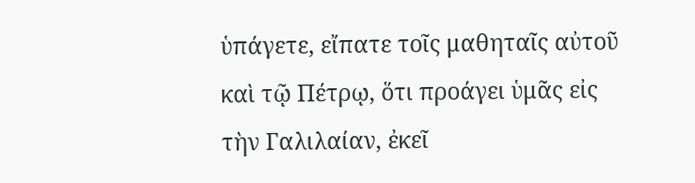ὑπάγετε, εἴπατε τοῖς μαθηταῖς αὐτοῦ καὶ τῷ Πέτρῳ, ὅτι προάγει ὑμᾶς εἰς τὴν Γαλιλαίαν, ἐκεῖ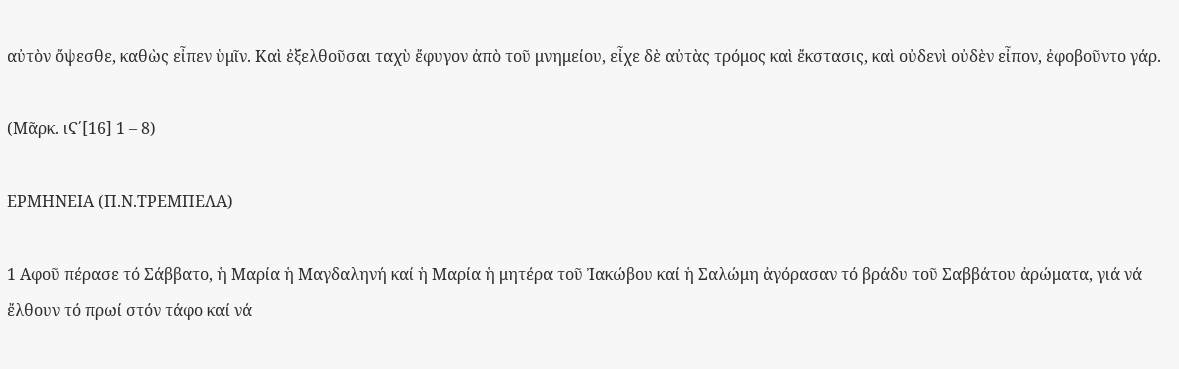αὐτὸν ὄψεσθε, καθὼς εἶπεν ὑμῖν. Καὶ ἐξελθοῦσαι ταχὺ ἔφυγον ἀπὸ τοῦ μνημείου, εἶχε δὲ αὐτὰς τρόμος καὶ ἔκστασις, καὶ οὐδενὶ οὐδὲν εἶπον, ἐφοβοῦντο γάρ.

(Μᾶρκ. ιϚ΄[16] 1 – 8)

ΕΡΜΗΝΕΙΑ (Π.Ν.ΤΡΕΜΠΕΛΑ)

1 Αφοῦ πέρασε τό Σάββατο, ἡ Μαρία ἡ Μαγδαληνή καί ἡ Μαρία ἡ μητέρα τοῦ Ἰακώβου καί ἡ Σαλώμη ἀγόρασαν τό βράδυ τοῦ Σαββάτου ἀρώματα, γιά νά ἔλθουν τό πρωί στόν τάφο καί νά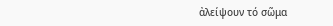ἀλείψουν τό σῶμα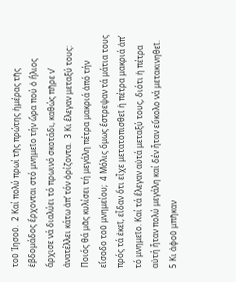τοῦ Ἰησοῦ.  2 Καί πολύ πρωί τῆς πρώτης ἡμέρας τῆς ἑβδομάδος ἔρχονται στό μνημεῖο τήν ὥρα πού ὁ ἥλιος ἄρχισε νά διαλύει τό πρωινό σκοτάδι, καθώς πῆρε ν’ ἀνατέλλει κάτω ἀπ’ τόν ὁρίζοντα.  3 Κι ἔλεγαν μεταξύ τους: Ποιός θά μᾶς κυλίσει τή μεγάλη πέτρα μακριά ἀπό τήν εἴσοδο τοῦ μνημείου;  4 Μόλις ὅμως ἔστρεψαν τά μάτια τους πρός τά ἐκεῖ, εἶδαν ὅτι εἶχε μετατοπισθεῖ ἡ πέτρα μακριά ἀπ’ τό μνημεῖο. Καί τά ἔλεγαν αὐτά μεταξύ τους, διότι ἡ πέτρα αὐτή ἦταν πολύ μεγάλη καί δέν ἦταν εὔκολο νά μετακινηθεῖ.  5 Κι ἀφοῦ μπῆκαν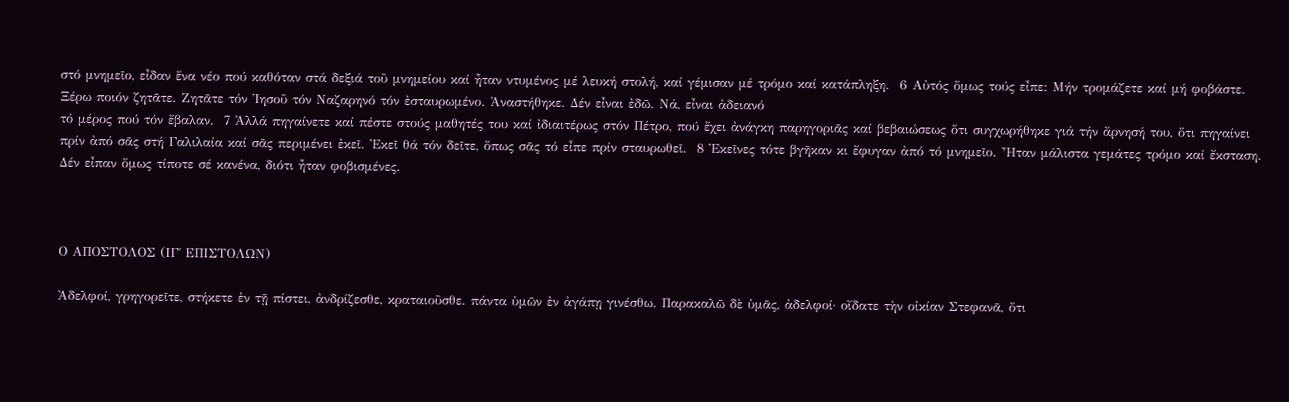στό μνημεῖο, εἶδαν ἕνα νέο πού καθόταν στά δεξιά τοῦ μνημείου καί ἦταν ντυμένος μέ λευκή στολή, καί γέμισαν μέ τρόμο καί κατάπληξη.  6 Αὐτός ὅμως τούς εἶπε: Μήν τρομάζετε καί μή φοβάστε. Ξέρω ποιόν ζητᾶτε. Ζητᾶτε τόν Ἰησοῦ τόν Ναζαρηνό τόν ἐσταυρωμένο. Ἀναστήθηκε. Δέν εἶναι ἐδῶ. Νά, εἶναι ἀδειανό
τό μέρος πού τόν ἔβαλαν.  7 Ἀλλά πηγαίνετε καί πέστε στούς μαθητές του καί ἰδιαιτέρως στόν Πέτρο, πού ἔχει ἀνάγκη παρηγοριᾶς καί βεβαιώσεως ὅτι συγχωρήθηκε γιά τήν ἄρνησή του, ὅτι πηγαίνει πρίν ἀπό σᾶς στή Γαλιλαία καί σᾶς περιμένει ἐκεῖ. Ἐκεῖ θά τόν δεῖτε, ὅπως σᾶς τό εἶπε πρίν σταυρωθεῖ.  8 Ἐκεῖνες τότε βγῆκαν κι ἔφυγαν ἀπό τό μνημεῖο. Ἦταν μάλιστα γεμάτες τρόμο καί ἔκσταση. Δέν εἶπαν ὅμως τίποτε σέ κανένα, διότι ἦταν φοβισμένες.



Ο ΑΠΟΣΤΟΛΟΣ (ΙΓ΄ ΕΠΙΣΤΟΛΩΝ)

Ἀδελφοί, γρηγορεῖτε, στήκετε ἐν τῇ πίστει, ἀνδρίζεσθε, κραταιοῦσθε. πάντα ὑμῶν ἐν ἀγάπῃ γινέσθω. Παρακαλῶ δὲ ὑμᾶς, ἀδελφοί· οἴδατε τὴν οἰκίαν Στεφανᾶ, ὅτι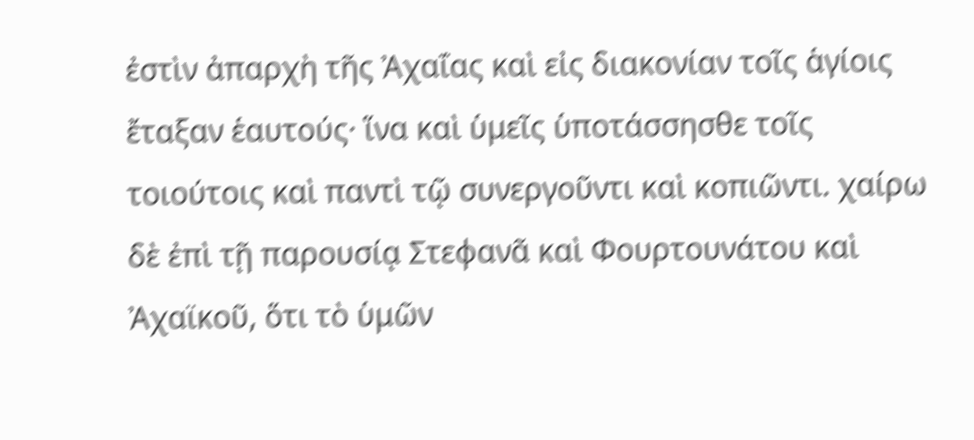ἐστὶν ἀπαρχὴ τῆς Ἀχαΐας καὶ εἰς διακονίαν τοῖς ἁγίοις ἔταξαν ἑαυτούς· ἵνα καὶ ὑμεῖς ὑποτάσσησθε τοῖς τοιούτοις καὶ παντὶ τῷ συνεργοῦντι καὶ κοπιῶντι. χαίρω δὲ ἐπὶ τῇ παρουσίᾳ Στεφανᾶ καὶ Φουρτουνάτου καὶ Ἀχαϊκοῦ, ὅτι τὸ ὑμῶν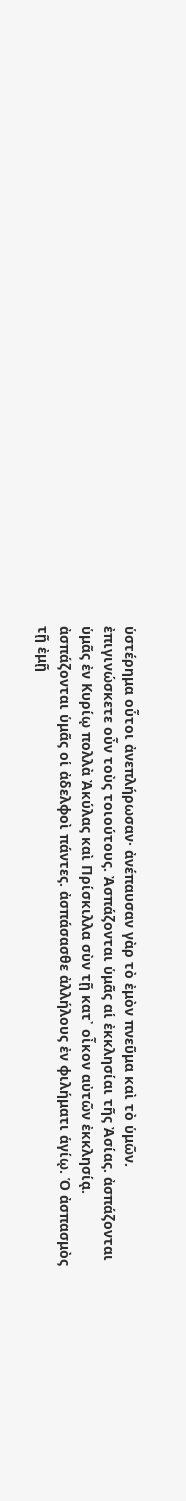ὑστέρημα οὗτοι ἀνεπλήρωσαν· ἀνέπαυσαν γὰρ τὸ ἐμὸν πνεῦμα καὶ τὸ ὑμῶν. ἐπιγινώσκετε οὖν τοὺς τοιούτους. Ἀσπάζονται ὑμᾶς αἱ ἐκκλησίαι τῆς Ἀσίας. ἀσπάζονται ὑμᾶς ἐν Κυρίῳ πολλὰ Ἀκύλας καὶ Πρίσκιλλα σὺν τῇ κατ᾿ οἶκον αὐτῶν ἐκκλησίᾳ. ἀσπάζονται ὑμᾶς οἱ ἀδελφοὶ πάντες. ἀσπάσασθε ἀλλήλους ἐν φιλήματι ἁγίῳ. Ὁ ἀσπασμὸς τῇ ἐμῇ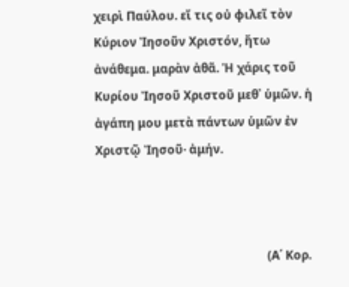χειρὶ Παύλου. εἴ τις οὐ φιλεῖ τὸν Κύριον Ἰησοῦν Χριστόν, ἤτω ἀνάθεμα. μαρὰν ἀθᾶ. Ἡ χάρις τοῦ Κυρίου Ἰησοῦ Χριστοῦ μεθ᾿ ὑμῶν. ἡ ἀγάπη μου μετὰ πάντων ὑμῶν ἐν Χριστῷ Ἰησοῦ· ἀμήν.



                                                         (Α΄ Κορ.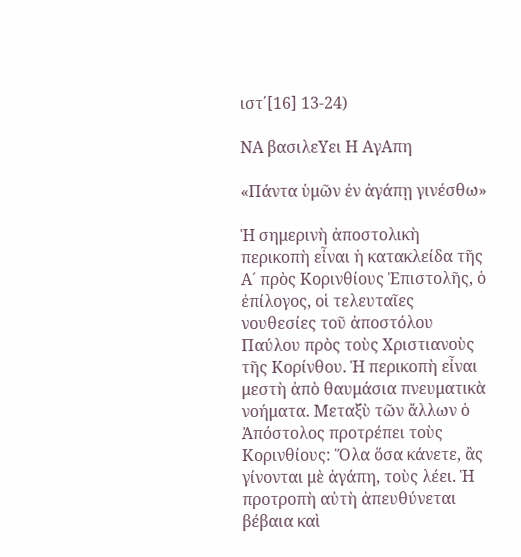ιστ΄[16] 13-24)

ΝΑ βασιλεΥει Η ΑγΑπη

«Πάντα ὑμῶν ἐν ἀγάπῃ γινέσθω»

Ἡ σημερινὴ ἀποστολικὴ περικοπὴ εἶναι ἡ κατακλείδα τῆς Α´ πρὸς Κορινθίους Ἐπιστολῆς, ὁ ἐπίλογος, οἱ τελευταῖες νουθεσίες τοῦ ἀποστόλου Παύλου πρὸς τοὺς Χριστιανοὺς τῆς Κορίνθου. Ἡ περικοπὴ εἶναι μεστὴ ἀπὸ θαυμάσια πνευματικὰ νοήματα. Μεταξὺ τῶν ἄλλων ὁ Ἀπόστολος προτρέπει τοὺς Κορινθίους: Ὅλα ὅσα κάνετε, ἂς γίνονται μὲ ἀγάπη, τοὺς λέει. Ἡ προτροπὴ αὐτὴ ἀπευθύνεται βέβαια καὶ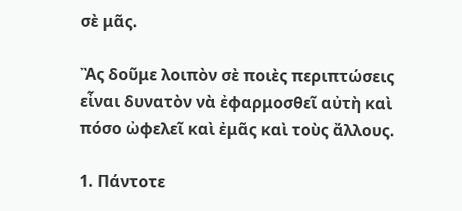σὲ μᾶς.

Ἂς δοῦμε λοιπὸν σὲ ποιὲς περιπτώσεις εἶναι δυνατὸν νὰ ἐφαρμοσθεῖ αὐτὴ καὶ πόσο ὠφελεῖ καὶ ἐμᾶς καὶ τοὺς ἄλλους.

1. Πάντοτε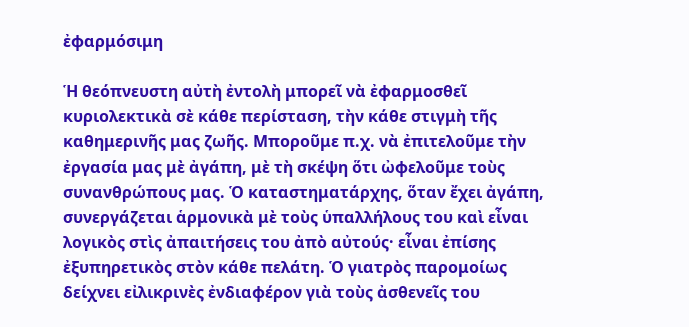ἐφαρμόσιμη

Ἡ θεόπνευστη αὐτὴ ἐντολὴ μπορεῖ νὰ ἐφαρμοσθεῖ κυριολεκτικὰ σὲ κάθε περίσταση, τὴν κάθε στιγμὴ τῆς καθημερινῆς μας ζωῆς. Μποροῦμε π.χ. νὰ ἐπιτελοῦμε τὴν ἐργασία μας μὲ ἀγάπη, μὲ τὴ σκέψη ὅτι ὠφελοῦμε τοὺς συνανθρώπους μας. Ὁ καταστηματάρχης, ὅταν ἔχει ἀγάπη, συνεργάζεται ἁρμονικὰ μὲ τοὺς ὑπαλλήλους του καὶ εἶναι λογικὸς στὶς ἀπαιτήσεις του ἀπὸ αὐτούς· εἶναι ἐπίσης ἐξυπηρετικὸς στὸν κάθε πελάτη. Ὁ γιατρὸς παρομοίως δείχνει εἰλικρινὲς ἐνδιαφέρον γιὰ τοὺς ἀσθενεῖς του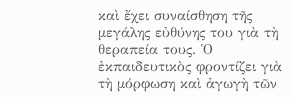καὶ ἔχει συναίσθηση τῆς μεγάλης εὐθύνης του γιὰ τὴ θεραπεία τους. Ὁ ἐκπαιδευτικὸς φροντίζει γιὰ τὴ μόρφωση καὶ ἀγωγὴ τῶν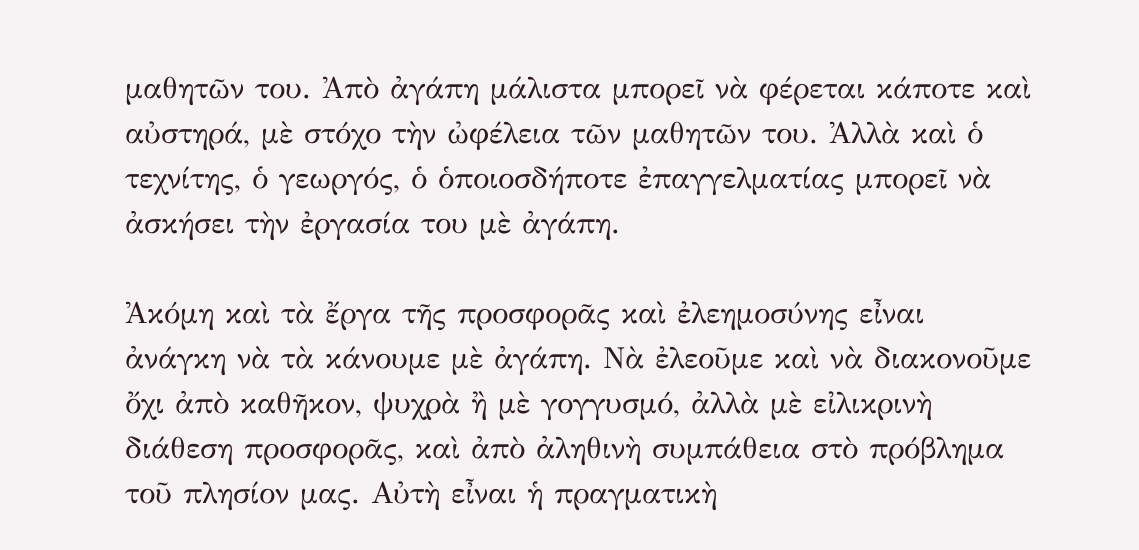μαθητῶν του. Ἀπὸ ἀγάπη μάλιστα μπορεῖ νὰ φέρεται κάποτε καὶ αὐστηρά, μὲ στόχο τὴν ὠφέλεια τῶν μαθητῶν του. Ἀλλὰ καὶ ὁ τεχνίτης, ὁ γεωργός, ὁ ὁποιοσδήποτε ἐπαγγελματίας μπορεῖ νὰ ἀσκήσει τὴν ἐργασία του μὲ ἀγάπη.

Ἀκόμη καὶ τὰ ἔργα τῆς προσφορᾶς καὶ ἐλεημοσύνης εἶναι ἀνάγκη νὰ τὰ κάνουμε μὲ ἀγάπη. Νὰ ἐλεοῦμε καὶ νὰ διακονοῦμε ὄχι ἀπὸ καθῆκον, ψυχρὰ ἢ μὲ γογγυσμό, ἀλλὰ μὲ εἰλικρινὴ διάθεση προσφορᾶς, καὶ ἀπὸ ἀληθινὴ συμπάθεια στὸ πρόβλημα τοῦ πλησίον μας. Αὐτὴ εἶναι ἡ πραγματικὴ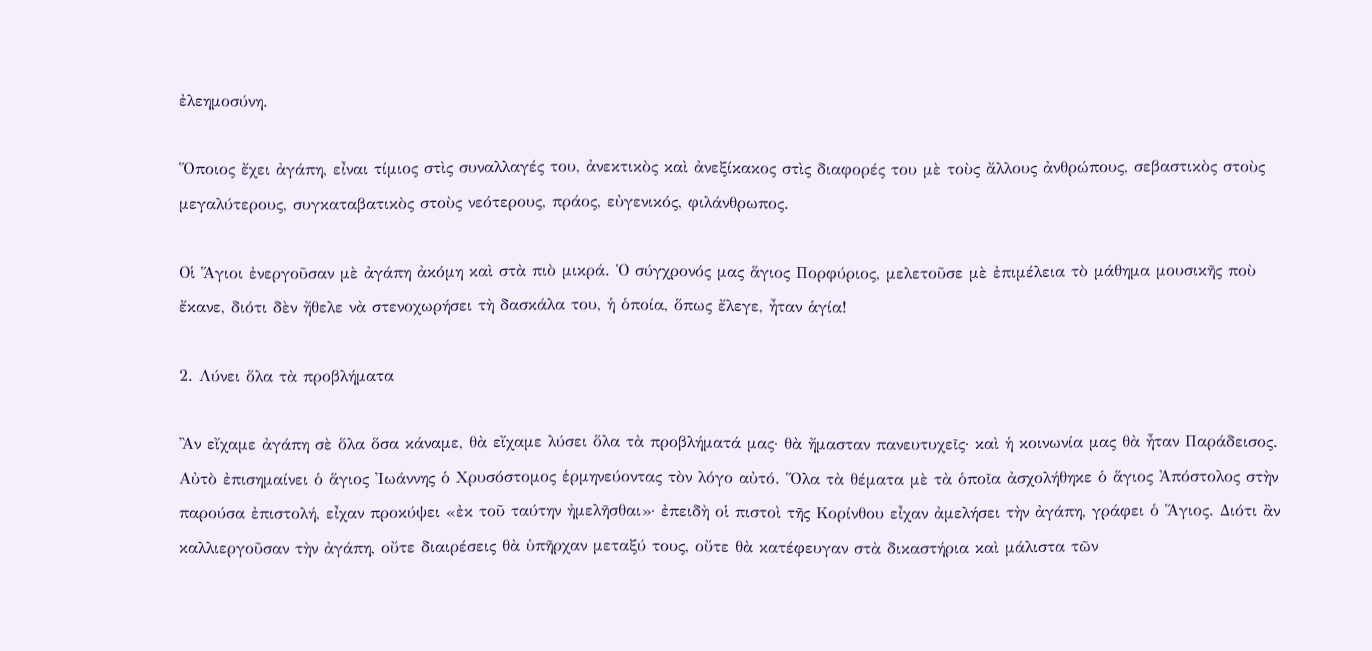ἐλεημοσύνη.

Ὅποιος ἔχει ἀγάπη, εἶναι τίμιος στὶς συναλλαγές του, ἀνεκτικὸς καὶ ἀνεξίκακος στὶς διαφορές του μὲ τοὺς ἄλλους ἀνθρώπους, σεβαστικὸς στοὺς μεγαλύτερους, συγκαταβατικὸς στοὺς νεότερους, πράος, εὐγενικός, φιλάνθρωπος.

Οἱ Ἅγιοι ἐνεργοῦσαν μὲ ἀγάπη ἀκόμη καὶ στὰ πιὸ μικρά. Ὁ σύγχρονός μας ἅγιος Πορφύριος, μελετοῦσε μὲ ἐπιμέλεια τὸ μάθημα μουσικῆς ποὺ ἔκανε, διότι δὲν ἤθελε νὰ στενοχωρήσει τὴ δασκάλα του, ἡ ὁποία, ὅπως ἔλεγε, ἦταν ἁγία!

2. Λύνει ὅλα τὰ προβλήματα

Ἂν εἴχαμε ἀγάπη σὲ ὅλα ὅσα κάναμε, θὰ εἴχαμε λύσει ὅλα τὰ προβλήματά μας· θὰ ἤμασταν πανευτυχεῖς· καὶ ἡ κοινωνία μας θὰ ἦταν Παράδεισος. Αὐτὸ ἐπισημαίνει ὁ ἅγιος Ἰωάννης ὁ Χρυσόστομος ἑρμηνεύοντας τὸν λόγο αὐτό. Ὅλα τὰ θέματα μὲ τὰ ὁποῖα ἀσχολήθηκε ὁ ἅγιος Ἀπόστολος στὴν παρούσα ἐπιστολή, εἶχαν προκύψει «ἐκ τοῦ ταύτην ἠμελῆσθαι»· ἐπειδὴ οἱ πιστοὶ τῆς Κορίνθου εἶχαν ἀμελήσει τὴν ἀγάπη, γράφει ὁ Ἅγιος. Διότι ἂν καλλιεργοῦσαν τὴν ἀγάπη, οὔτε διαιρέσεις θὰ ὑπῆρχαν μεταξύ τους, οὔτε θὰ κατέφευγαν στὰ δικαστήρια καὶ μάλιστα τῶν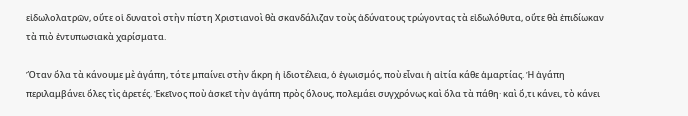εἰδωλολατρῶν, οὔτε οἱ δυνατοὶ στὴν πίστη Χριστιανοὶ θὰ σκανδάλιζαν τοὺς ἀδύνατους τρώγοντας τὰ εἰδωλόθυτα, οὔτε θὰ ἐπιδίωκαν τὰ πιὸ ἐντυπωσιακὰ χαρίσματα.

Ὅταν ὅλα τὰ κάνουμε μὲ ἀγάπη, τότε μπαίνει στὴν ἄκρη ἡ ἰδιοτέλεια, ὁ ἐγωισμός, ποὺ εἶναι ἡ αἰτία κάθε ἁμαρτίας. Ἡ ἀγάπη περιλαμβάνει ὅλες τὶς ἀρετές. Ἐκεῖνος ποὺ ἀσκεῖ τὴν ἀγάπη πρὸς ὅλους, πολεμάει συγχρόνως καὶ ὅλα τὰ πάθη· καὶ ὅ,τι κάνει, τὸ κάνει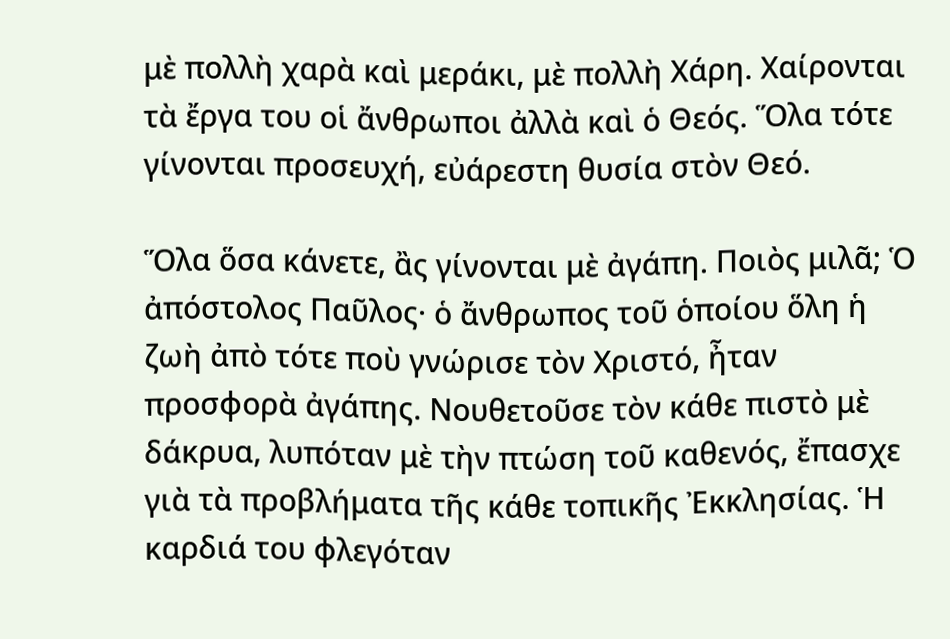μὲ πολλὴ χαρὰ καὶ μεράκι, μὲ πολλὴ Χάρη. Χαίρονται τὰ ἔργα του οἱ ἄνθρωποι ἀλλὰ καὶ ὁ Θεός. Ὅλα τότε γίνονται προσευχή, εὐάρεστη θυσία στὸν Θεό.

Ὅλα ὅσα κάνετε, ἂς γίνονται μὲ ἀγάπη. Ποιὸς μιλᾶ; Ὁ ἀπόστολος Παῦλος· ὁ ἄνθρωπος τοῦ ὁποίου ὅλη ἡ ζωὴ ἀπὸ τότε ποὺ γνώρισε τὸν Χριστό, ἦταν προσφορὰ ἀγάπης. Νουθετοῦσε τὸν κάθε πιστὸ μὲ δάκρυα, λυπόταν μὲ τὴν πτώση τοῦ καθενός, ἔπασχε γιὰ τὰ προβλήματα τῆς κάθε τοπικῆς Ἐκκλησίας. Ἡ καρδιά του φλεγόταν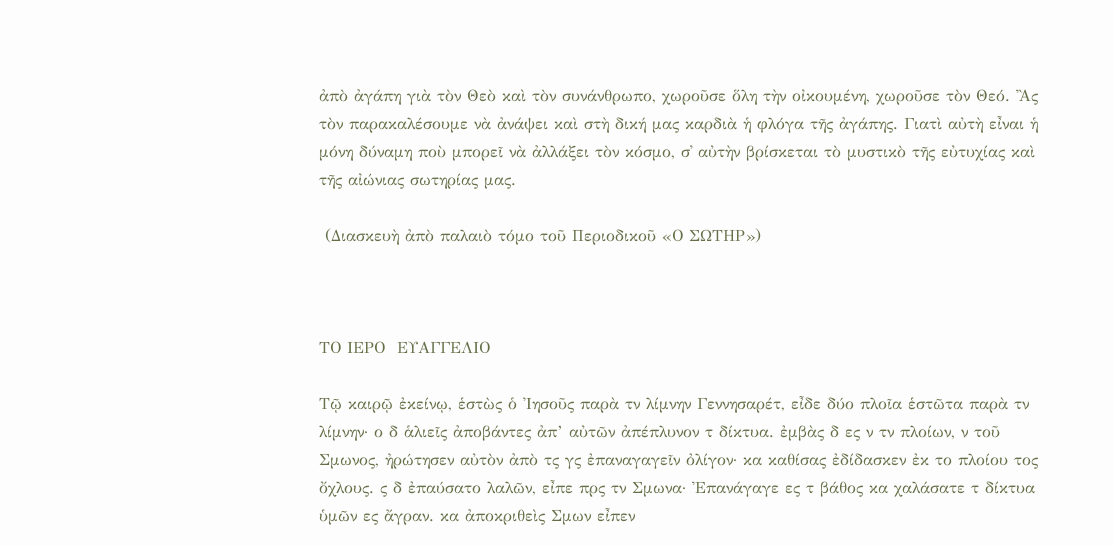ἀπὸ ἀγάπη γιὰ τὸν Θεὸ καὶ τὸν συνάνθρωπο, χωροῦσε ὅλη τὴν οἰκουμένη, χωροῦσε τὸν Θεό. Ἂς τὸν παρακαλέσουμε νὰ ἀνάψει καὶ στὴ δική μας καρδιὰ ἡ φλόγα τῆς ἀγάπης. Γιατὶ αὐτὴ εἶναι ἡ μόνη δύναμη ποὺ μπορεῖ νὰ ἀλλάξει τὸν κόσμο, σ᾿ αὐτὴν βρίσκεται τὸ μυστικὸ τῆς εὐτυχίας καὶ τῆς αἰώνιας σωτηρίας μας.

 (Διασκευὴ ἀπὸ παλαιὸ τόμο τοῦ Περιοδικοῦ «Ο ΣΩΤΗΡ»)



ΤΟ ΙΕΡΟ  ΕΥΑΓΓΕΛΙΟ

Τῷ καιρῷ ἐκείνῳ, ἑστὼς ὁ Ἰησοῦς παρὰ τν λίμνην Γεννησαρέτ, εἶδε δύο πλοῖα ἑστῶτα παρὰ τν λίμνην· ο δ ἁλιεῖς ἀποβάντες ἀπ’ αὐτῶν ἀπέπλυνον τ δίκτυα. ἐμβὰς δ ες ν τν πλοίων, ν τοῦ Σμωνος, ἠρώτησεν αὐτὸν ἀπὸ τς γς ἐπαναγαγεῖν ὀλίγον· κα καθίσας ἐδίδασκεν ἐκ το πλοίου τος ὄχλους. ς δ ἐπαύσατο λαλῶν, εἶπε πρς τν Σμωνα· Ἐπανάγαγε ες τ βάθος κα χαλάσατε τ δίκτυα ὑμῶν ες ἄγραν. κα ἀποκριθεὶς Σμων εἶπεν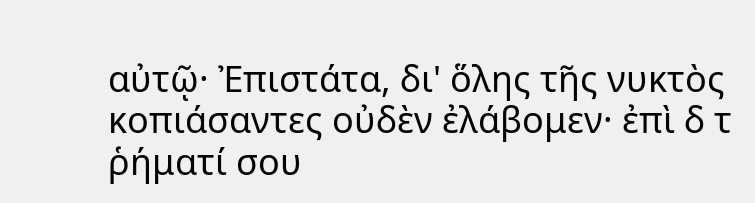αὐτῷ· Ἐπιστάτα, δι' ὅλης τῆς νυκτὸς κοπιάσαντες οὐδὲν ἐλάβομεν· ἐπὶ δ τ ῥήματί σου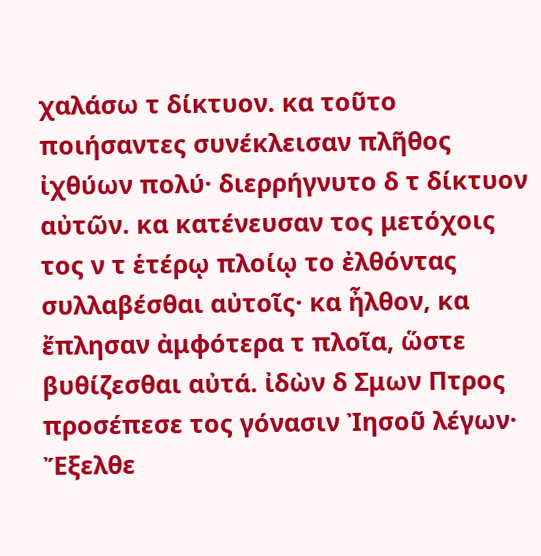χαλάσω τ δίκτυον. κα τοῦτο ποιήσαντες συνέκλεισαν πλῆθος ἰχθύων πολύ· διερρήγνυτο δ τ δίκτυον αὐτῶν. κα κατένευσαν τος μετόχοις τος ν τ ἑτέρῳ πλοίῳ το ἐλθόντας συλλαβέσθαι αὐτοῖς· κα ἦλθον, κα ἔπλησαν ἀμφότερα τ πλοῖα, ὥστε βυθίζεσθαι αὐτά. ἰδὼν δ Σμων Πτρος προσέπεσε τος γόνασιν Ἰησοῦ λέγων· Ἔξελθε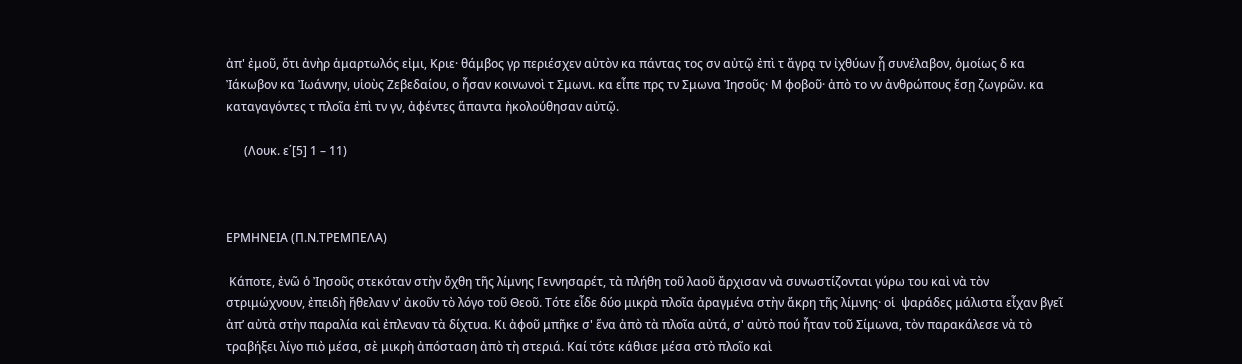ἀπ' ἐμοῦ, ὅτι ἀνὴρ ἁμαρτωλός εἰμι, Κριε· θάμβος γρ περιέσχεν αὐτὸν κα πάντας τος σν αὐτῷ ἐπὶ τ ἄγρᾳ τν ἰχθύων ᾗ συνέλαβον, ὁμοίως δ κα Ἰάκωβον κα Ἰωάννην, υἱοὺς Ζεβεδαίου, ο ἦσαν κοινωνοὶ τ Σμωνι. κα εἶπε πρς τν Σμωνα Ἰησοῦς· Μ φοβοῦ· ἀπὸ το νν ἀνθρώπους ἔσῃ ζωγρῶν. κα καταγαγόντες τ πλοῖα ἐπὶ τν γν, ἀφέντες ἅπαντα ἠκολούθησαν αὐτῷ.

      (Λουκ. ε΄[5] 1 – 11)



ΕΡΜΗΝΕΙΑ (Π.Ν.ΤΡΕΜΠΕΛΑ)

 Κάποτε, ἐνῶ ὁ Ἰησοῦς στεκόταν στὴν ὄχθη τῆς λίμνης Γεννησαρέτ, τὰ πλήθη τοῦ λαοῦ ἄρχισαν νὰ συνωστίζονται γύρω του καὶ νὰ τὸν στριμώχνουν, ἐπειδὴ ἤθελαν ν' ἀκοῦν τὸ λόγο τοῦ Θεοῦ. Τότε εἶδε δύο μικρὰ πλοῖα ἀραγμένα στὴν ἄκρη τῆς λίμνης· οἱ  ψαράδες μάλιστα εἶχαν βγεῖ ἀπ’ αὐτὰ στὴν παραλία καὶ ἐπλεναν τὰ δίχτυα. Κι ἀφοῦ μπῆκε σ' ἕνα ἀπὸ τὰ πλοῖα αὐτά, σ' αὐτὸ πού ἦταν τοῦ Σίμωνα, τὸν παρακάλεσε νὰ τὸ τραβήξει λίγο πιὸ μέσα, σὲ μικρὴ ἀπόσταση ἀπὸ τὴ στεριά. Καί τότε κάθισε μέσα στὸ πλοῖο καὶ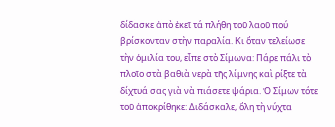δίδασκε ἀπὸ ἐκεῖ τά πλήθη τοῦ λαοῦ πού βρίσκονταν στὴν παραλία. Κι ὅταν τελείωσε τὴν ὁμιλία του, εἶπε στὸ Σίμωνα: Πάρε πάλι τὸ πλοῖο στὰ βαθιὰ νερὰ τῆς λίμνης καὶ ρίξτε τὰ δίχτυά σας γιὰ νὰ πιάσετε ψάρια. Ὁ Σίμων τότε τοῦ ἀποκρίθηκε: Διδάσκαλε, ὅλη τὴ νύχτα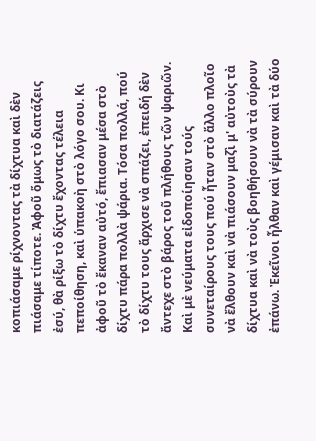κοπιάσαμε ρίχνοντας τὰ δίχτυα καὶ δὲν πιάσαμε τίποτε. Ἀφοῦ ὅμως τὸ διατάζεις ἐσύ, θὰ ρίξω τὸ δίχτυ ἔχοντας τέλεια πεποίθηση, καὶ ὑπακοὴ στὸ λόγο σου. Κι ἀφοῦ τὸ ἔκαναν αὐτό, ἔπιασαν μέσα στὸ δίχτυ πάρα πολλὰ ψάρια. Τόσα πολλά, πού τὸ δίχτυ τους ἄρχισε νὰ σπάζει, ἐπειδή δὲν ἄντεχε στὸ βάρος τοῦ πλήθους τῶν ψαριῶν. Καὶ μὲ νεύματα εἰδοποίησαν τούς συνεταίρους τους πού ἦταν στὸ ἄλλο πλοῖο νὰ ἔλθουν καὶ νὰ πιάσουν μαζὶ μ' αὐτοὺς τὰ δίχτυα καὶ νὰ τοὺς βοηθήσουν νὰ τὰ σύρουν ἐπάνω. Ἐκεῖνοι ἦλθαν καὶ γέμισαν καὶ τὰ δύο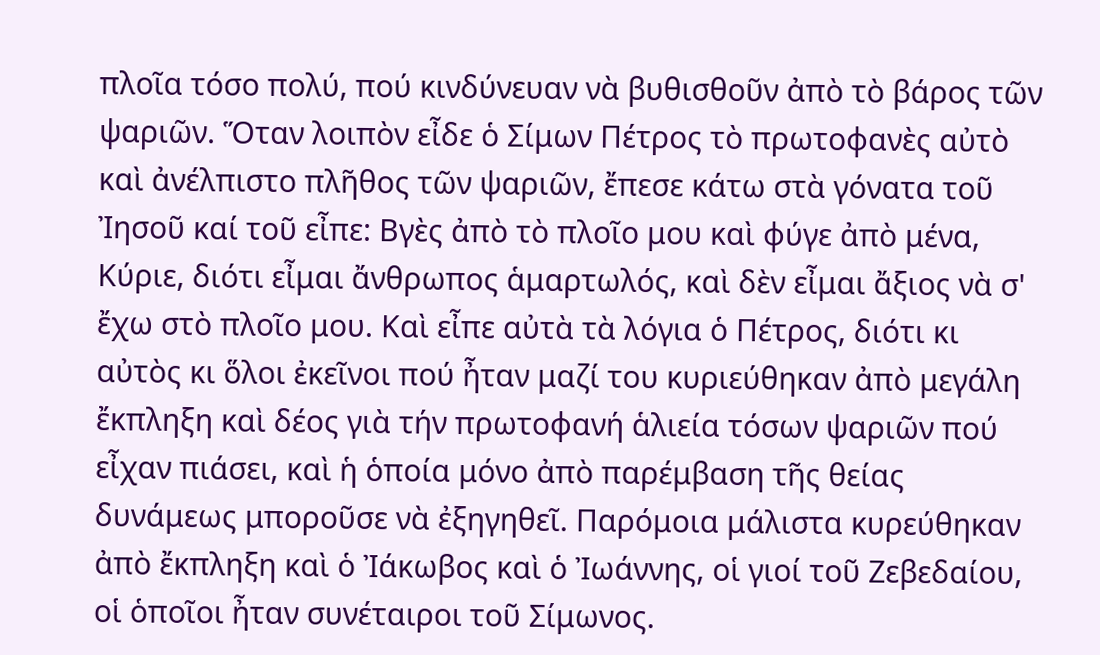πλοῖα τόσο πολύ, πού κινδύνευαν νὰ βυθισθοῦν ἀπὸ τὸ βάρος τῶν ψαριῶν. Ὅταν λοιπὸν εἶδε ὁ Σίμων Πέτρος τὸ πρωτοφανὲς αὐτὸ καὶ ἀνέλπιστο πλῆθος τῶν ψαριῶν, ἔπεσε κάτω στὰ γόνατα τοῦ Ἰησοῦ καί τοῦ εἶπε: Βγὲς ἀπὸ τὸ πλοῖο μου καὶ φύγε ἀπὸ μένα, Κύριε, διότι εἶμαι ἄνθρωπος ἁμαρτωλός, καὶ δὲν εἶμαι ἄξιος νὰ σ' ἔχω στὸ πλοῖο μου. Καὶ εἶπε αὐτὰ τὰ λόγια ὁ Πέτρος, διότι κι αὐτὸς κι ὅλοι ἐκεῖνοι πού ἦταν μαζί του κυριεύθηκαν ἀπὸ μεγάλη ἔκπληξη καὶ δέος γιὰ τήν πρωτοφανή ἁλιεία τόσων ψαριῶν πού εἶχαν πιάσει, καὶ ἡ ὁποία μόνο ἀπὸ παρέμβαση τῆς θείας δυνάμεως μποροῦσε νὰ ἐξηγηθεῖ. Παρόμοια μάλιστα κυρεύθηκαν ἀπὸ ἔκπληξη καὶ ὁ Ἰάκωβος καὶ ὁ Ἰωάννης, οἱ γιοί τοῦ Ζεβεδαίου, οἱ ὁποῖοι ἦταν συνέταιροι τοῦ Σίμωνος.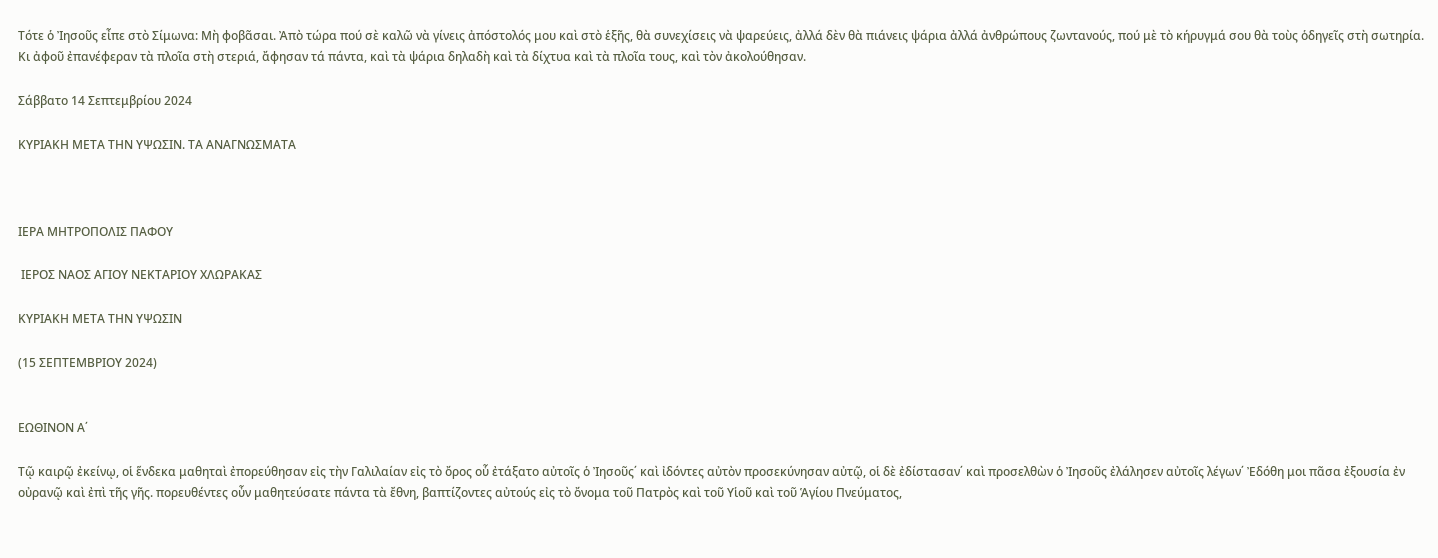Τότε ὁ Ἰησοῦς εἶπε στὸ Σίμωνα: Μὴ φοβᾶσαι. Ἀπὸ τώρα πού σὲ καλῶ νὰ γίνεις ἀπόστολός μου καὶ στὸ ἑξῆς, θὰ συνεχίσεις νὰ ψαρεύεις, ἀλλά δὲν θὰ πιάνεις ψάρια ἀλλά ἀνθρώπους ζωντανούς, πού μὲ τὸ κήρυγμά σου θὰ τοὺς ὁδηγεῖς στὴ σωτηρία. Κι ἀφοῦ ἐπανέφεραν τὰ πλοῖα στὴ στεριά, ἄφησαν τά πάντα, καὶ τὰ ψάρια δηλαδὴ καὶ τὰ δίχτυα καὶ τὰ πλοῖα τους, καὶ τὸν ἀκολούθησαν.

Σάββατο 14 Σεπτεμβρίου 2024

ΚΥΡΙΑΚΗ ΜΕΤΑ ΤΗΝ ΥΨΩΣΙΝ. ΤΑ ΑΝΑΓΝΩΣΜΑΤΑ



ΙΕΡΑ ΜΗΤΡΟΠΟΛΙΣ ΠΑΦΟΥ

 ΙΕΡΟΣ ΝΑΟΣ ΑΓΙΟΥ ΝΕΚΤΑΡΙΟΥ ΧΛΩΡΑΚΑΣ

ΚΥΡΙΑΚΗ ΜΕΤΑ ΤΗΝ ΥΨΩΣΙΝ

(15 ΣΕΠΤΕΜΒΡΙΟΥ 2024)


ΕΩΘΙΝΟΝ Α΄

Τῷ καιρῷ ἐκείνῳ, οἱ ἕνδεκα μαθηταὶ ἐπορεύθησαν εἰς τὴν Γαλιλαίαν εἰς τὸ ὄρος οὗ ἐτάξατο αὐτοῖς ὁ Ἰησοῦς΄ καὶ ἰδόντες αὐτὸν προσεκύνησαν αὐτῷ, οἱ δὲ ἐδίστασαν΄ καὶ προσελθὼν ὁ Ἰησοῦς ἐλάλησεν αὐτοῖς λέγων΄ Ἐδόθη μοι πᾶσα ἐξουσία ἐν οὐρανῷ καὶ ἐπὶ τῆς γῆς. πορευθέντες οὖν μαθητεύσατε πάντα τὰ ἔθνη, βαπτίζοντες αὐτούς εἰς τὸ ὄνομα τοῦ Πατρὸς καὶ τοῦ Υἱοῦ καὶ τοῦ Ἁγίου Πνεύματος,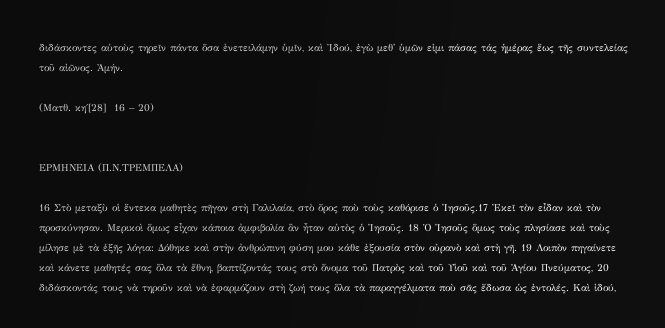διδάσκοντες αὐτοὺς τηρεῖν πάντα ὅσα ἐνετειλάμην ὑμῖν, καὶ Ἰδού, ἐγὼ μεθ' ὑμῶν εἰμι πάσας τάς ἡμέρας ἕως τῆς συντελείας τοῦ αἰῶνος. Ἀμήν.

(Ματθ. κη΄[28]  16 – 20)


ΕΡΜΗΝΕΙΑ (Π.Ν.ΤΡΕΜΠΕΛΑ)

16 Στὸ μεταξὺ οἱ ἕντεκα μαθητὲς πῆγαν στὴ Γαλιλαία, στὸ ὄρος ποὺ τοὺς καθόρισε ὁ Ἰησοῦς.17 Ἐκεῖ τὸν εἶδαν καὶ τὸν προσκύνησαν. Μερικοὶ ὅμως εἶχαν κάποια ἀμφιβολία ἂν ἦταν αὐτὸς ὁ Ἰησοῦς. 18 Ὁ Ἰησοῦς ὅμως τοὺς πλησίασε καὶ τοὺς μίλησε μὲ τὰ ἑξῆς λόγια: Δόθηκε καὶ στὴν ἀνθρώπινη φύση μου κάθε ἐξουσία στὸν οὐρανὸ καὶ στὴ γῆ. 19 Λοιπὸν πηγαίνετε καὶ κάνετε μαθητές σας ὅλα τὰ ἔθνη, βαπτίζοντάς τους στὸ ὄνομα τοῦ Πατρὸς καὶ τοῦ Υἱοῦ καὶ τοῦ Ἁγίου Πνεύματος, 20 διδάσκοντάς τους νὰ τηροῦν καὶ νὰ ἐφαρμόζουν στὴ ζωή τους ὅλα τὰ παραγγέλματα ποὺ σᾶς ἔδωσα ὡς ἐντολές. Καὶ ἰδού,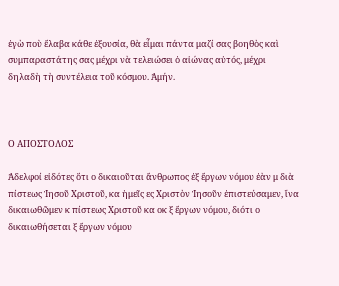ἐγὼ ποὺ ἔλαβα κάθε ἐξουσία, θὰ εἶμαι πάντα μαζί σας βοηθὸς καὶ συμπαραστάτης σας μέχρι νὰ τελειώσει ὁ αἰώνας αὐτός, μέχρι δηλαδὴ τὴ συντέλεια τοῦ κόσμου. Ἀμήν.



Ο ΑΠΟΣΤΟΛΟΣ

Ἀδελφοί εἰδότες ὅτι ο δικαιοῦται ἄνθρωπος ἐξ ἔργων νόμου ἐὰν μ διὰ πίστεως Ἰησοῦ Χριστοῦ, κα ἡμεῖς ες Χριστὸν Ἰησοῦν ἐπιστεύσαμεν, ἵνα δικαιωθῶμεν κ πίστεως Χριστοῦ κα οκ ξ ἔργων νόμου, διότι ο δικαιωθήσεται ξ ἔργων νόμου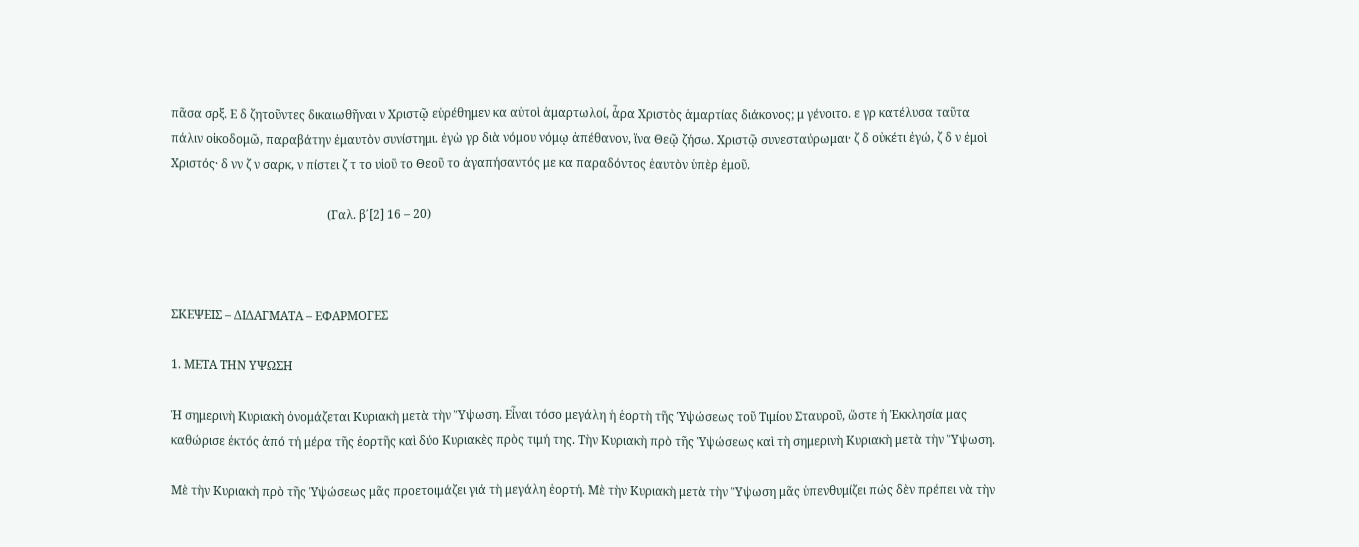πᾶσα σρξ. Ε δ ζητοῦντες δικαιωθῆναι ν Χριστῷ εὑρέθημεν κα αὐτοὶ ἁμαρτωλοί, ἆρα Χριστὸς ἁμαρτίας διάκονος; μ γένοιτο. ε γρ κατέλυσα ταῦτα πάλιν οἰκοδομῶ, παραβάτην ἐμαυτὸν συνίστημι. ἐγὼ γρ διὰ νόμου νόμῳ ἀπέθανον, ἵνα Θεῷ ζήσω. Χριστῷ συνεσταύρωμαι· ζ δ οὐκέτι ἐγώ, ζ δ ν ἐμοὶ Χριστός· δ νν ζ ν σαρκ, ν πίστει ζ τ το υἱοῦ το Θεοῦ το ἀγαπήσαντός με κα παραδόντος ἑαυτὸν ὑπὲρ ἐμοῦ.

                                                    (Γαλ. β΄[2] 16 – 20)



ΣΚΕΨΕΙΣ – ΔΙΔΑΓΜΑΤΑ – ΕΦΑΡΜΟΓΕΣ

1. ΜΕΤΑ ΤΗΝ ΥΨΩΣΗ

Ἡ σημερινὴ Κυριακὴ ὀνομάζεται Κυριακὴ μετὰ τὴν Ὕψωση. Εἶναι τόσο μεγάλη ἡ ἑορτὴ τῆς Ὑψώσεως τοῦ Τιμίου Σταυροῦ, ὥστε ἡ Ἐκκλησία μας καθώρισε ἐκτός ἀπό τή μέρα τῆς ἑορτῆς καὶ δύο Κυριακὲς πρὸς τιμή της. Τὴν Κυριακὴ πρὸ τῆς Ὑψώσεως καὶ τὴ σημερινὴ Κυριακὴ μετὰ τὴν Ὕψωση.

Μὲ τὴν Κυριακὴ πρὸ τῆς Ὑψώσεως μᾶς προετοιμάζει γιά τὴ μεγάλη ἑορτή. Μὲ τὴν Κυριακὴ μετὰ τὴν Ὕψωση μᾶς ὑπενθυμίζει πώς δὲν πρέπει νὰ τὴν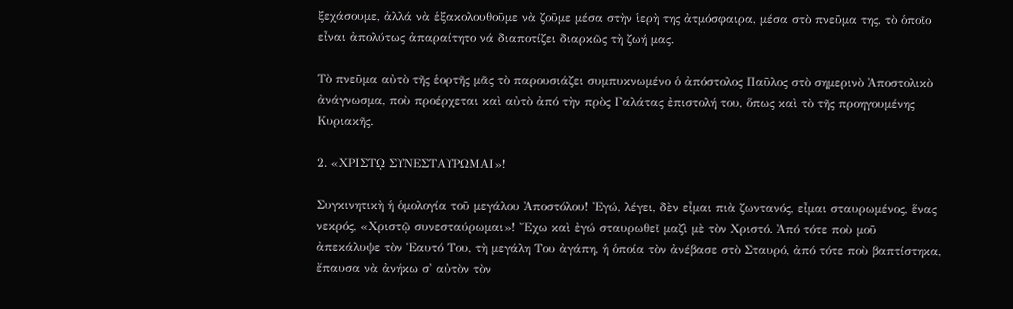ξεχάσουμε, ἀλλά νὰ ἑξακολουθοῦμε νὰ ζοῦμε μέσα στὴν ἱερὴ της ἀτμόσφαιρα, μέσα στὸ πνεῦμα της, τὸ ὁποῖο εἶναι ἀπολύτως ἀπαραίτητο νά διαποτίζει διαρκῶς τὴ ζωή μας.

Τὸ πνεῦμα αὐτὸ τῆς ἑορτῆς μᾶς τὸ παρουσιάζει συμπυκνωμένο ὁ ἀπόστολος Παῦλος στὸ σημερινὸ Ἀποστολικὸ ἀνάγνωσμα, ποὺ προέρχεται καὶ αὐτὸ ἀπό τὴν πρὸς Γαλάτας ἐπιστολή του, ὅπως καὶ τὸ τῆς προηγουμένης Κυριακῆς.

2. «ΧΡΙΣΤῼ ΣΥΝΕΣΤΑΥΡΩΜΑΙ»!

Συγκινητικὴ ἡ ὁμολογία τοῦ μεγάλου Ἀποστόλου! Ἐγώ, λέγει, δὲν εἶμαι πιὰ ζωντανός, εἶμαι σταυρωμένος, ἕνας νεκρός, «Χριστῷ συνεσταύρωμαι»! Ἔχω καὶ ἐγώ σταυρωθεῖ μαζὶ μὲ τὸν Χριστό. Ἀπό τότε ποὺ μοῦ ἀπεκάλυψε τὸν Ἑαυτό Του, τὴ μεγάλη Του ἀγάπη, ἡ ὁποία τὸν ἀνέβασε στὸ Σταυρό, ἀπό τότε ποὺ βαπτίστηκα, ἔπαυσα νὰ ἀνήκω σ' αὐτὸν τὸν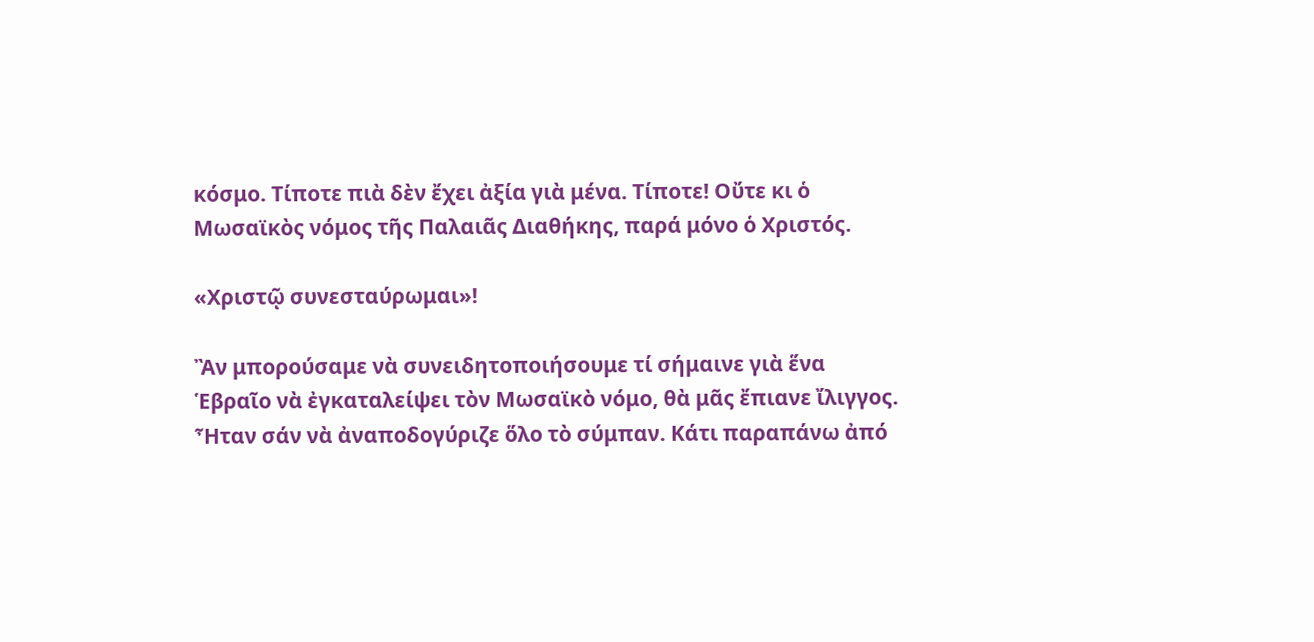κόσμο. Τίποτε πιὰ δὲν ἔχει ἀξία γιὰ μένα. Τίποτε! Οὔτε κι ὁ Μωσαϊκὸς νόμος τῆς Παλαιᾶς Διαθήκης, παρά μόνο ὁ Χριστός.

«Χριστῷ συνεσταύρωμαι»!

Ἂν μπορούσαμε νὰ συνειδητοποιήσουμε τί σήμαινε γιὰ ἕνα Ἑβραῖο νὰ ἐγκαταλείψει τὸν Μωσαϊκὸ νόμο, θὰ μᾶς ἔπιανε ἴλιγγος. Ἦταν σάν νὰ ἀναποδογύριζε ὅλο τὸ σύμπαν. Κάτι παραπάνω ἀπό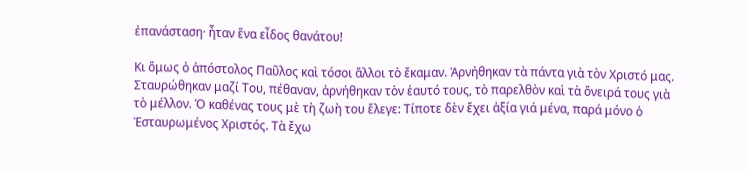ἐπανάσταση· ἦταν ἕνα εἶδος θανάτου!

Κι ὅμως ὁ ἀπόστολος Παῦλος καὶ τόσοι ἄλλοι τὸ ἔκαμαν. Ἀρνήθηκαν τὰ πάντα γιὰ τὸν Χριστό μας. Σταυρώθηκαν μαζί Του, πέθαναν, ἀρνήθηκαν τὸν ἑαυτό τους, τὸ παρελθὸν καὶ τὰ ὄνειρά τους γιὰ τὸ μέλλον. Ὁ καθένας τους μὲ τὴ ζωὴ του ἔλεγε: Τίποτε δὲν ἔχει ἀξία γιά μένα, παρά μόνο ὁ Ἐσταυρωμένος Χριστός. Τὰ ἔχω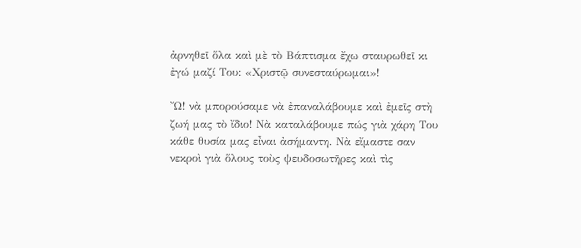ἀρνηθεῖ ὅλα καὶ μὲ τὸ Βάπτισμα ἔχω σταυρωθεῖ κι ἐγώ μαζί Του: «Χριστῷ συνεσταύρωμαι»!

Ὤ! νὰ μπορούσαμε νὰ ἐπαναλάβουμε καὶ ἐμεῖς στὴ ζωή μας τὸ ἴδιο! Νὰ καταλάβουμε πώς γιὰ χάρη Του κάθε θυσία μας εἶναι ἀσήμαντη. Νὰ εἴμαστε σαν νεκροὶ γιὰ ὅλους τοὺς ψευδοσωτῆρες καὶ τὶς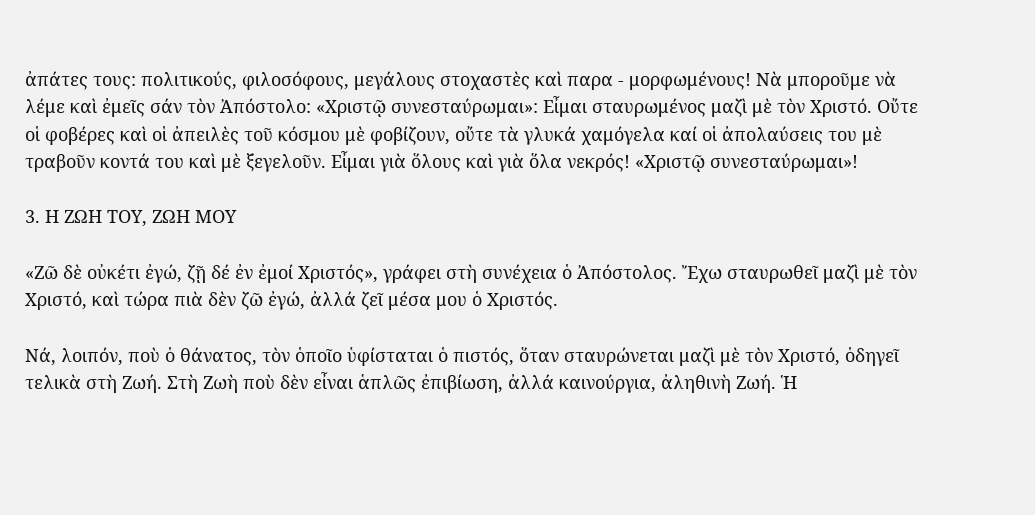ἀπάτες τους: πολιτικούς, φιλοσόφους, μεγάλους στοχαστὲς καὶ παρα - μορφωμένους! Νὰ μποροῦμε νὰ λέμε καὶ ἐμεῖς σάν τὸν Ἀπόστολο: «Χριστῷ συνεσταύρωμαι»: Εἶμαι σταυρωμένος μαζὶ μὲ τὸν Χριστό. Οὔτε οἱ φοβέρες καὶ οἱ ἀπειλὲς τοῦ κόσμου μὲ φοβίζουν, οὔτε τὰ γλυκά χαμόγελα καί οἱ ἀπολαύσεις του μὲ τραβοῦν κοντά του καὶ μὲ ξεγελοῦν. Εἶμαι γιὰ ὅλους καὶ γιὰ ὅλα νεκρός! «Χριστῷ συνεσταύρωμαι»!

3. Η ΖΩΗ ΤΟΥ, ΖΩΗ ΜΟΥ

«Ζῶ δὲ οὐκέτι ἐγώ, ζῇ δέ ἐν ἐμοί Χριστός», γράφει στὴ συνέχεια ὁ Ἀπόστολος. Ἔχω σταυρωθεῖ μαζὶ μὲ τὸν Χριστό, καὶ τώρα πιὰ δὲν ζῶ ἐγώ, ἀλλά ζεῖ μέσα μου ὁ Χριστός.

Νά, λοιπόν, ποὺ ὁ θάνατος, τὸν ὁποῖο ὑφίσταται ὁ πιστός, ὅταν σταυρώνεται μαζὶ μὲ τὸν Χριστό, ὁδηγεῖ τελικὰ στὴ Ζωή. Στὴ Ζωὴ ποὺ δὲν εἶναι ἁπλῶς ἐπιβίωση, ἀλλά καινούργια, ἀληθινὴ Ζωή. Ἡ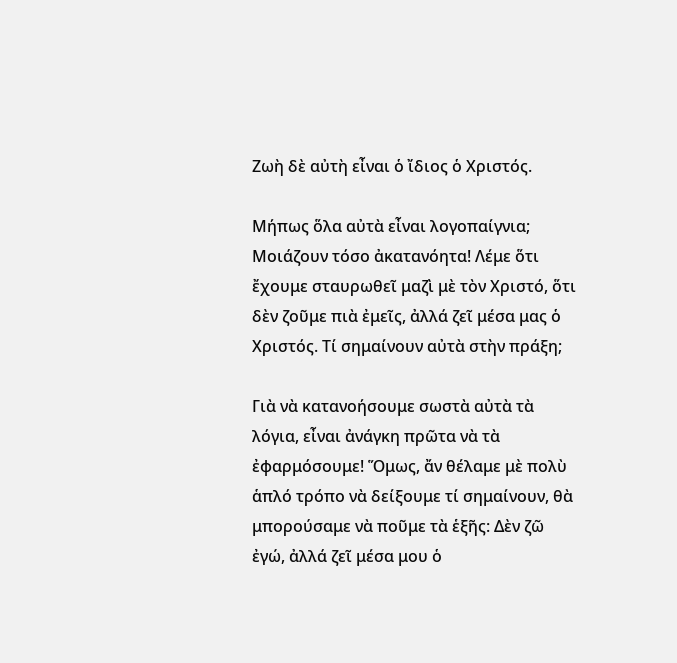Ζωὴ δὲ αὐτὴ εἶναι ὁ ἴδιος ὁ Χριστός.

Μήπως ὅλα αὐτὰ εἶναι λογοπαίγνια; Μοιάζουν τόσο ἀκατανόητα! Λέμε ὅτι ἔχουμε σταυρωθεῖ μαζὶ μὲ τὸν Χριστό, ὅτι δὲν ζοῦμε πιὰ ἐμεῖς, ἀλλά ζεῖ μέσα μας ὁ Χριστός. Τί σημαίνουν αὐτὰ στὴν πράξη;

Γιὰ νὰ κατανοήσουμε σωστὰ αὐτὰ τὰ λόγια, εἶναι ἀνάγκη πρῶτα νὰ τὰ ἐφαρμόσουμε! Ὅμως, ἄν θέλαμε μὲ πολὺ ἁπλό τρόπο νὰ δείξουμε τί σημαίνουν, θὰ μπορούσαμε νὰ ποῦμε τὰ ἑξῆς: Δὲν ζῶ ἐγώ, ἀλλά ζεῖ μέσα μου ὁ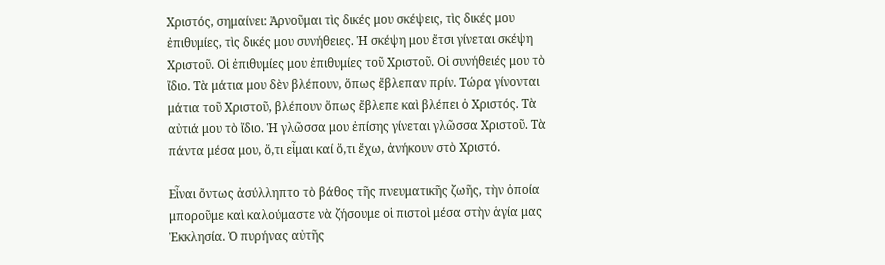Χριστός, σημαίνει: Ἀρνοῦμαι τὶς δικές μου σκέψεις, τὶς δικές μου ἐπιθυμίες, τὶς δικές μου συνήθειες. Ἡ σκέψη μου ἔτσι γίνεται σκέψη Χριστοῦ. Οἱ ἐπιθυμίες μου ἐπιθυμίες τοῦ Χριστοῦ. Οἱ συνήθειές μου τὸ ἴδιο. Τὰ μάτια μου δὲν βλέπουν, ὅπως ἔβλεπαν πρίν. Τώρα γίνονται μάτια τοῦ Χριστοῦ, βλέπουν ὅπως ἔβλεπε καὶ βλέπει ὁ Χριστός. Τὰ αὐτιά μου τὸ ἴδιο. Ἡ γλῶσσα μου ἐπίσης γίνεται γλῶσσα Χριστοῦ. Τὰ πάντα μέσα μου, ὅ,τι εἶμαι καί ὅ,τι ἔχω, ἀνήκουν στὸ Χριστό.

Εἶναι ὄντως ἀσύλληπτο τὸ βάθος τῆς πνευματικῆς ζωῆς, τὴν ὁποία μποροῦμε καὶ καλούμαστε νὰ ζήσουμε οἱ πιστοὶ μέσα στὴν ἁγία μας Ἐκκλησία. Ὁ πυρήνας αὐτῆς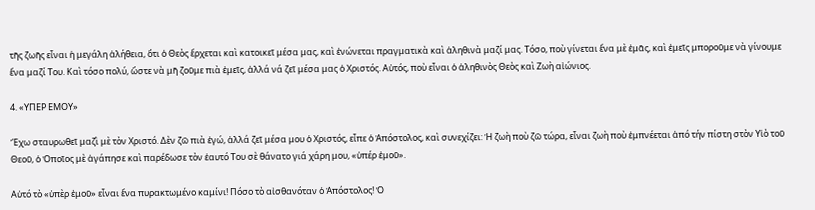τῆς ζωῆς εἶναι ἡ μεγάλη ἀλήθεια, ὅτι ὁ Θεὸς ἔρχεται καὶ κατοικεῖ μέσα μας, καὶ ἐνώνεται πραγματικὰ καὶ ἀληθινὰ μαζί μας. Τόσο, ποὺ γίνεται ἕνα μὲ ἐμᾶς, καὶ ἐμεῖς μποροῦμε νὰ γίνουμε ἕνα μαζί Του. Καὶ τόσο πολύ, ὥστε νὰ μῆ ζοῦμε πιὰ ἐμεῖς, ἀλλά νά ζεῖ μέσα μας ὁ Χριστός. Αὐτός, ποὺ εἶναι ὁ ἀληθινὸς Θεὸς καὶ Ζωὴ αἰώνιος.

4. «ΥΠΕΡ ΕΜΟΥ»

Ἔχω σταυρωθεῖ μαζὶ μὲ τὸν Χριστό. Δὲν ζῶ πιὰ ἐγώ, ἀλλά ζεῖ μέσα μου ὁ Χριστός, εἶπε ὁ Ἀπόστολος, καὶ συνεχίζει: Ἡ ζωὴ ποὺ ζῶ τώρα, εἶναι ζωὴ ποὺ ἐμπνέεται ἀπό τήν πίστη στὸν Υἱὸ τοῦ Θεοῦ, ὁ Ὁποῖος μὲ ἀγάπησε καὶ παρέδωσε τὸν ἑαυτό Του σὲ θάνατο γιά χάρη μου, «ὑπέρ ἐμοῦ».

Αὐτό τὸ «ὑπὲρ ἐμοῦ» εἶναι ἕνα πυρακτωμένο καμίνι! Πόσο τὸ αἰσθανόταν ὁ Ἀπόστολος! Ὁ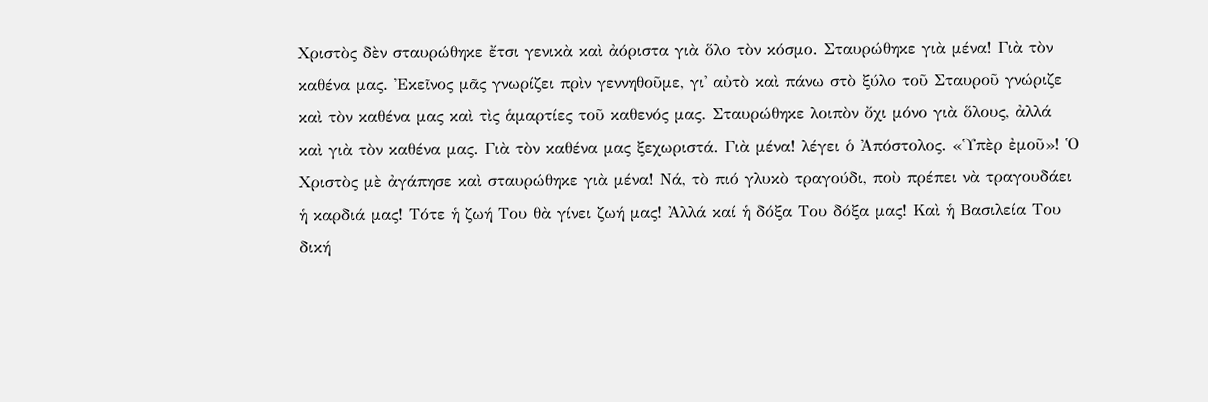Χριστὸς δὲν σταυρώθηκε ἔτσι γενικὰ καὶ ἀόριστα γιὰ ὅλο τὸν κόσμο. Σταυρώθηκε γιὰ μένα! Γιὰ τὸν καθένα μας. Ἐκεῖνος μᾶς γνωρίζει πρὶν γεννηθοῦμε, γι' αὐτὸ καὶ πάνω στὸ ξύλο τοῦ Σταυροῦ γνώριζε καὶ τὸν καθένα μας καὶ τὶς ἁμαρτίες τοῦ καθενός μας. Σταυρώθηκε λοιπὸν ὄχι μόνο γιὰ ὅλους, ἀλλά καὶ γιὰ τὸν καθένα μας. Γιὰ τὸν καθένα μας ξεχωριστά. Γιὰ μένα! λέγει ὁ Ἀπόστολος. «Ὑπὲρ ἐμοῦ»! Ὁ Χριστὸς μὲ ἀγάπησε καὶ σταυρώθηκε γιὰ μένα! Νά, τὸ πιό γλυκὸ τραγούδι, ποὺ πρέπει νὰ τραγουδάει ἡ καρδιά μας! Τότε ἡ ζωή Του θὰ γίνει ζωή μας! Ἀλλά καί ἡ δόξα Του δόξα μας! Καὶ ἡ Βασιλεία Του δική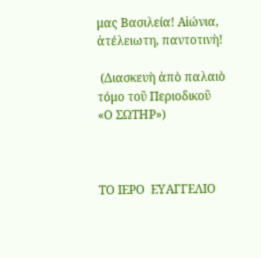μας Βασιλεία! Αἰώνια, ἀτέλειωτη, παντοτινὴ!

 (Διασκευὴ ἀπὸ παλαιὸ τόμο τοῦ Περιοδικοῦ «Ο ΣΩΤΗΡ»)



ΤΟ ΙΕΡΟ  ΕΥΑΓΓΕΛΙΟ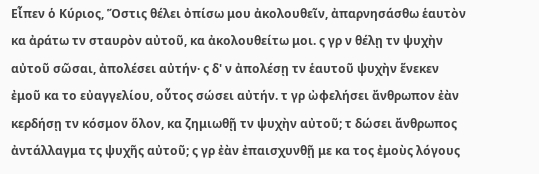Εἶπεν ὁ Κύριος, Ὅστις θέλει ὀπίσω μου ἀκολουθεῖν, ἀπαρνησάσθω ἑαυτὸν κα ἀράτω τν σταυρὸν αὐτοῦ, κα ἀκολουθείτω μοι. ς γρ ν θέλῃ τν ψυχὴν αὐτοῦ σῶσαι, ἀπολέσει αὐτήν· ς δ' ν ἀπολέσῃ τν ἑαυτοῦ ψυχὴν ἕνεκεν ἐμοῦ κα το εὐαγγελίου, οὗτος σώσει αὐτήν. τ γρ ὠφελήσει ἄνθρωπον ἐὰν κερδήσῃ τν κόσμον ὅλον, κα ζημιωθῇ τν ψυχὴν αὐτοῦ; τ δώσει ἄνθρωπος ἀντάλλαγμα τς ψυχῆς αὐτοῦ; ς γρ ἐὰν ἐπαισχυνθῇ με κα τος ἐμοὺς λόγους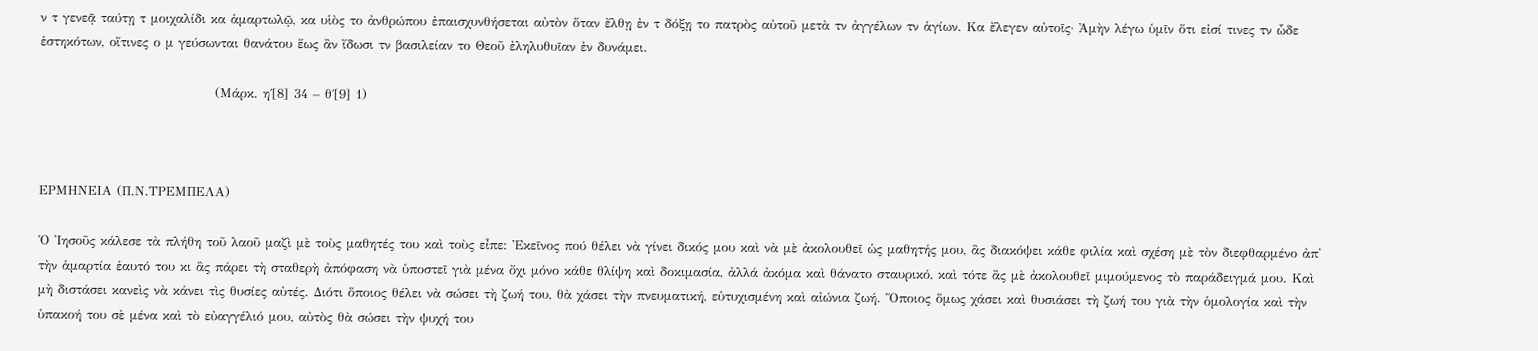ν τ γενεᾷ ταύτῃ τ μοιχαλίδι κα ἁμαρτωλῷ, κα υἱὸς το ἀνθρώπου ἐπαισχυνθήσεται αὐτὸν ὅταν ἔλθῃ ἐν τ δόξῃ το πατρὸς αὐτοῦ μετὰ τν ἀγγέλων τν ἁγίων. Κα ἔλεγεν αὐτοῖς· Ἀμὴν λέγω ὑμῖν ὅτι εἰσί τινες τν ὧδε ἑστηκότων, οἵτινες ο μ γεύσωνται θανάτου ἕως ἂν ἴδωσι τν βασιλείαν το Θεοῦ ἐληλυθυῖαν ἐν δυνάμει.

                                   (Μάρκ. η΄[8] 34 – θ΄[9] 1)



ΕΡΜΗΝΕΙΑ (Π.Ν.ΤΡΕΜΠΕΛΑ)

Ὁ Ἰησοῦς κάλεσε τὰ πλήθη τοῦ λαοῦ μαζὶ μὲ τοὺς μαθητές του καὶ τοὺς εἶπε: Ἐκεῖνος πού θέλει νὰ γίνει δικός μου καὶ νὰ μὲ ἀκολουθεῖ ὡς μαθητής μου, ἂς διακόψει κάθε φιλία καὶ σχέση μὲ τὸν διεφθαρμένο ἀπ' τὴν ἁμαρτία ἑαυτό του κι ἂς πάρει τὴ σταθερὴ ἀπόφαση νὰ ὑποστεῖ γιὰ μένα ὄχι μόνο κάθε θλίψη καὶ δοκιμασία, ἀλλά ἀκόμα καὶ θάνατο σταυρικό, καὶ τότε ἂς μὲ ἀκολουθεῖ μιμούμενος τὸ παράδειγμά μου. Καὶ μὴ διστάσει κανεὶς νὰ κάνει τὶς θυσίες αὐτές. Διότι ὅποιος θέλει νὰ σώσει τὴ ζωή του, θὰ χάσει τὴν πνευματική, εὐτυχισμένη καὶ αἰώνια ζωή. Ὅποιος ὅμως χάσει καὶ θυσιάσει τὴ ζωή του γιὰ τὴν ὁμολογία καὶ τὴν ὑπακοή του σὲ μένα καὶ τὸ εὐαγγέλιό μου, αὐτὸς θὰ σώσει τὴν ψυχή του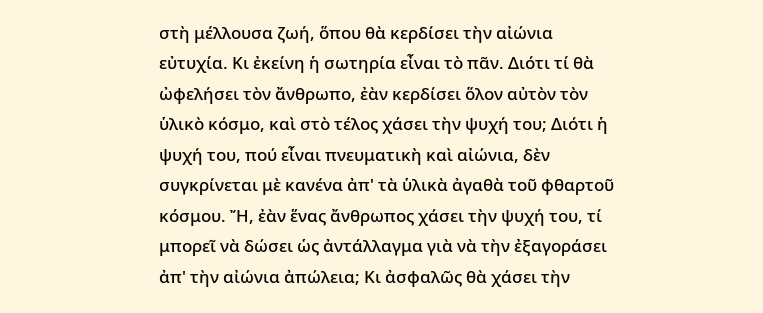στὴ μέλλουσα ζωή, ὅπου θὰ κερδίσει τὴν αἰώνια εὐτυχία. Κι ἐκείνη ἡ σωτηρία εἶναι τὸ πᾶν. Διότι τί θὰ ὠφελήσει τὸν ἄνθρωπο, ἐὰν κερδίσει ὅλον αὐτὸν τὸν ὑλικὸ κόσμο, καὶ στὸ τέλος χάσει τὴν ψυχή του; Διότι ἡ ψυχή του, πού εἶναι πνευματικὴ καὶ αἰώνια, δὲν συγκρίνεται μὲ κανένα ἀπ' τὰ ὑλικὰ ἀγαθὰ τοῦ φθαρτοῦ κόσμου. Ἤ, ἐὰν ἕνας ἄνθρωπος χάσει τὴν ψυχή του, τί μπορεῖ νὰ δώσει ὡς ἀντάλλαγμα γιὰ νὰ τὴν ἐξαγοράσει ἀπ' τὴν αἰώνια ἀπώλεια; Κι ἀσφαλῶς θὰ χάσει τὴν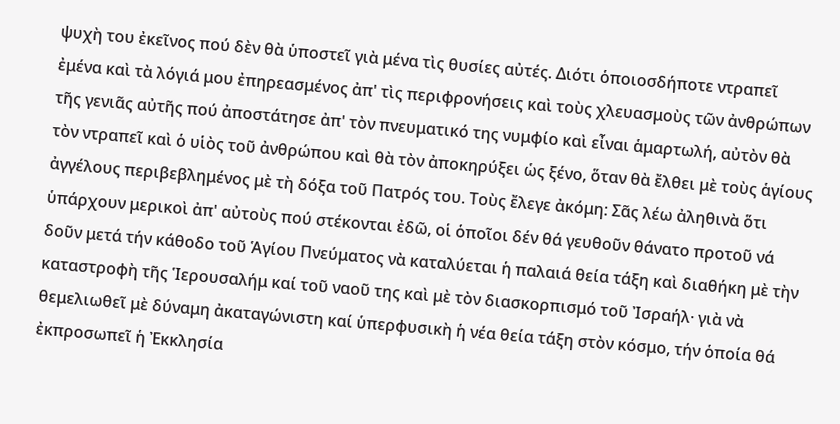ψυχὴ του ἐκεῖνος πού δὲν θὰ ὑποστεῖ γιὰ μένα τὶς θυσίες αὐτές. Διότι ὁποιοσδήποτε ντραπεῖ ἐμένα καὶ τὰ λόγιά μου ἐπηρεασμένος ἀπ' τὶς περιφρονήσεις καὶ τοὺς χλευασμοὺς τῶν ἀνθρώπων τῆς γενιᾶς αὐτῆς πού ἀποστάτησε ἀπ' τὸν πνευματικό της νυμφίο καὶ εἶναι ἁμαρτωλή, αὐτὸν θὰ τὸν ντραπεῖ καὶ ὁ υἱὸς τοῦ ἀνθρώπου καὶ θὰ τὸν ἀποκηρύξει ὡς ξένο, ὅταν θὰ ἔλθει μὲ τοὺς ἁγίους ἀγγέλους περιβεβλημένος μὲ τὴ δόξα τοῦ Πατρός του. Τοὺς ἔλεγε ἀκόμη: Σᾶς λέω ἀληθινὰ ὅτι ὑπάρχουν μερικοὶ ἀπ' αὐτοὺς πού στέκονται ἐδῶ, οἱ ὁποῖοι δέν θά γευθοῦν θάνατο προτοῦ νά δοῦν μετά τήν κάθοδο τοῦ Ἁγίου Πνεύματος νὰ καταλύεται ἡ παλαιά θεία τάξη καὶ διαθήκη μὲ τὴν καταστροφὴ τῆς Ἱερουσαλήμ καί τοῦ ναοῦ της καὶ μὲ τὸν διασκορπισμό τοῦ Ἰσραήλ· γιὰ νὰ θεμελιωθεῖ μὲ δύναμη ἀκαταγώνιστη καί ὑπερφυσικὴ ἡ νέα θεία τάξη στὸν κόσμο, τήν ὁποία θά ἐκπροσωπεῖ ἡ Ἐκκλησία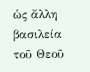ὡς ἄλλη βασιλεία τοῦ Θεοῦ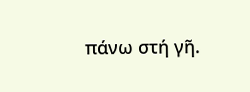πάνω στή γῆ.